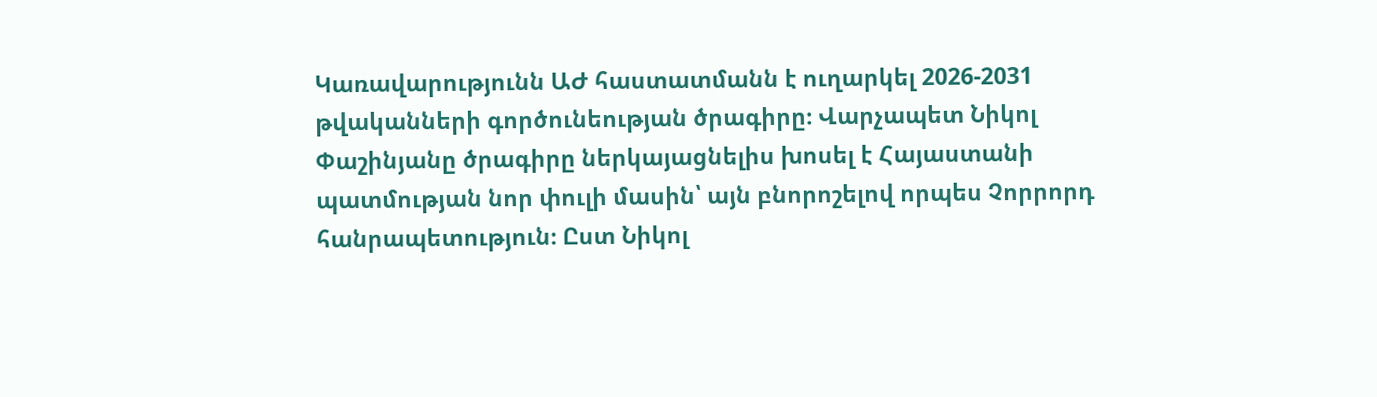Կառավարությունն ԱԺ հաստատմանն է ուղարկել 2026-2031 թվականների գործունեության ծրագիրը։ Վարչապետ Նիկոլ Փաշինյանը ծրագիրը ներկայացնելիս խոսել է Հայաստանի պատմության նոր փուլի մասին՝ այն բնորոշելով որպես Չորրորդ հանրապետություն։ Ըստ Նիկոլ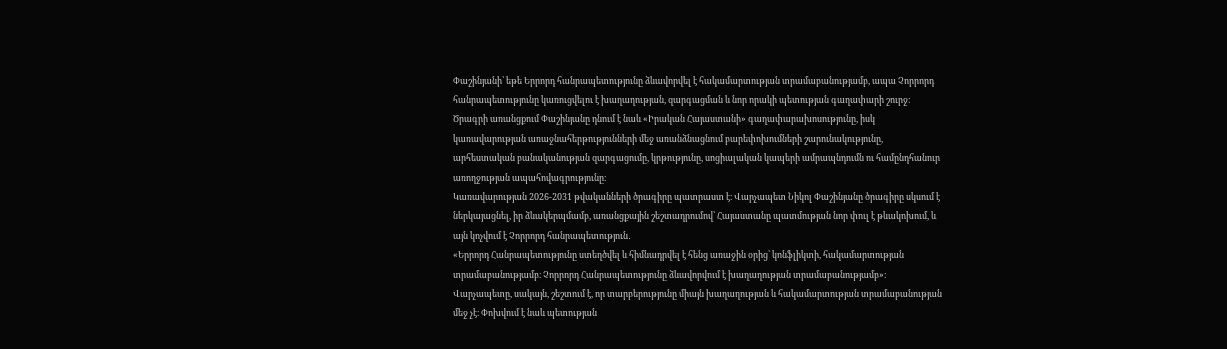Փաշինյանի՝ եթե Երրորդ հանրապետությունը ձևավորվել է հակամարտության տրամաբանությամբ, ապա Չորրորդ հանրապետությունը կառուցվելու է խաղաղության, զարգացման և նոր որակի պետության գաղափարի շուրջ։ Ծրագրի առանցքում Փաշինյանը դնում է նաև «Իրական Հայաստանի» գաղափարախոսությունը, իսկ կառավարության առաջնահերթությունների մեջ առանձնացնում բարեփոխումների շարունակությունը, արհեստական բանականության զարգացումը, կրթությունը, սոցիալական կապերի ամրապնդումն ու համընդհանուր առողջության ապահովագրությունը։
Կառավարության 2026-2031 թվականների ծրագիրը պատրաստ է։ Վարչապետ Նիկոլ Փաշինյանը ծրագիրը սկսում է ներկայացնել, իր ձևակերպմամբ, առանցքային շեշտադրումով՝ Հայաստանը պատմության նոր փուլ է թևակոխում, և այն կոչվում է Չորրորդ հանրապետություն․
«Երրորդ Հանրապետությունը ստեղծվել և հիմնադրվել է հենց առաջին օրից՝ կոնֆլիկտի, հակամարտության տրամաբանությամբ։ Չորրորդ Հանրապետությունը ձևավորվում է խաղաղության տրամաբանությամբ»։
Վարչապետը, սակայն, շեշտում է, որ տարբերությունը միայն խաղաղության և հակամարտության տրամաբանության մեջ չէ։ Փոխվում է նաև պետության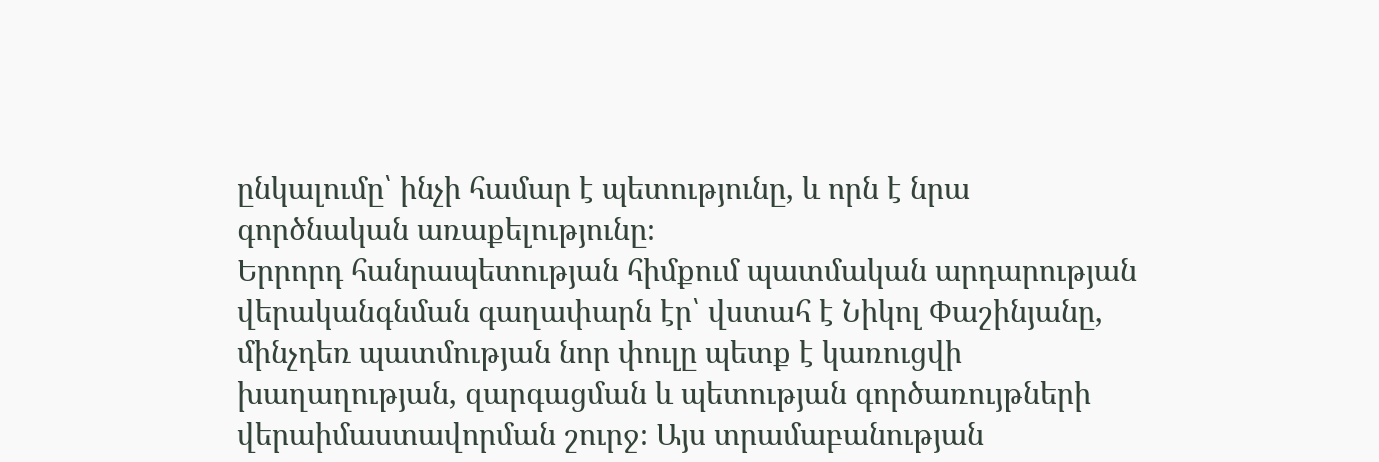ընկալումը՝ ինչի համար է պետությունը, և որն է նրա գործնական առաքելությունը։
Երրորդ հանրապետության հիմքում պատմական արդարության վերականգնման գաղափարն էր՝ վստահ է Նիկոլ Փաշինյանը, մինչդեռ պատմության նոր փուլը պետք է կառուցվի խաղաղության, զարգացման և պետության գործառույթների վերաիմաստավորման շուրջ։ Այս տրամաբանության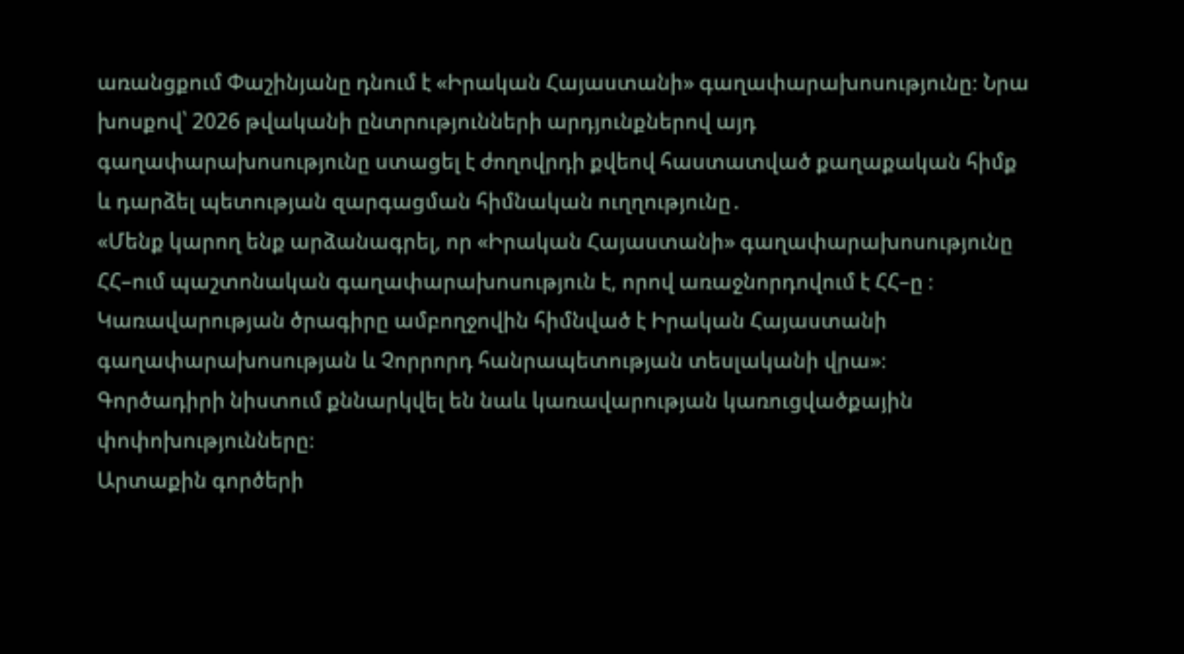առանցքում Փաշինյանը դնում է «Իրական Հայաստանի» գաղափարախոսությունը։ Նրա խոսքով՝ 2026 թվականի ընտրությունների արդյունքներով այդ գաղափարախոսությունը ստացել է ժողովրդի քվեով հաստատված քաղաքական հիմք և դարձել պետության զարգացման հիմնական ուղղությունը․
«Մենք կարող ենք արձանագրել, որ «Իրական Հայաստանի» գաղափարախոսությունը ՀՀ–ում պաշտոնական գաղափարախոսություն է, որով առաջնորդովում է ՀՀ–ը ։ Կառավարության ծրագիրը ամբողջովին հիմնված է Իրական Հայաստանի գաղափարախոսության և Չորրորդ հանրապետության տեսլականի վրա»։
Գործադիրի նիստում քննարկվել են նաև կառավարության կառուցվածքային փոփոխությունները։
Արտաքին գործերի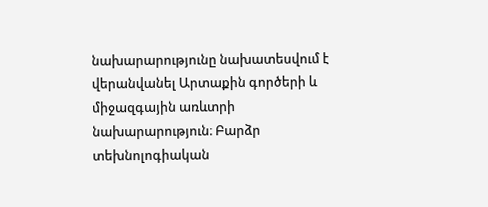նախարարությունը նախատեսվում է վերանվանել Արտաքին գործերի և միջազգային առևտրի նախարարություն։ Բարձր տեխնոլոգիական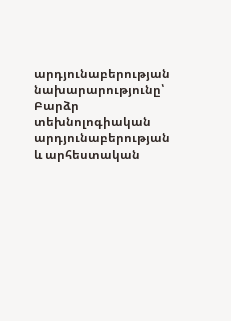արդյունաբերության նախարարությունը՝ Բարձր տեխնոլոգիական արդյունաբերության և արհեստական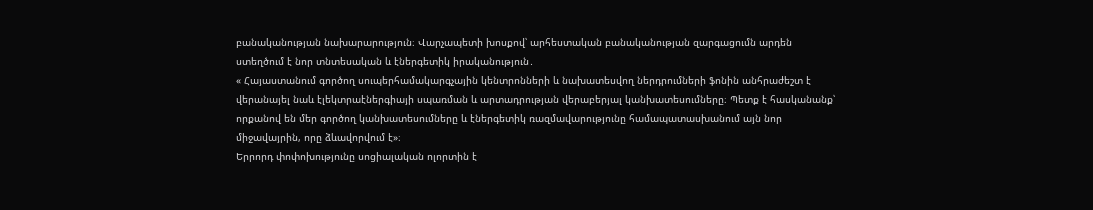բանականության նախարարություն։ Վարչապետի խոսքով՝ արհեստական բանականության զարգացումն արդեն ստեղծում է նոր տնտեսական և էներգետիկ իրականություն․
« Հայաստանում գործող սուպերհամակարգչային կենտրոնների և նախատեսվող ներդրումների ֆոնին անհրաժեշտ է վերանայել նաև էլեկտրաէներգիայի սպառման և արտադրության վերաբերյալ կանխատեսումները։ Պետք է հասկանանք՝ որքանով են մեր գործող կանխատեսումները և էներգետիկ ռազմավարությունը համապատասխանում այն նոր միջավայրին, որը ձևավորվում է»։
Երրորդ փոփոխությունը սոցիալական ոլորտին է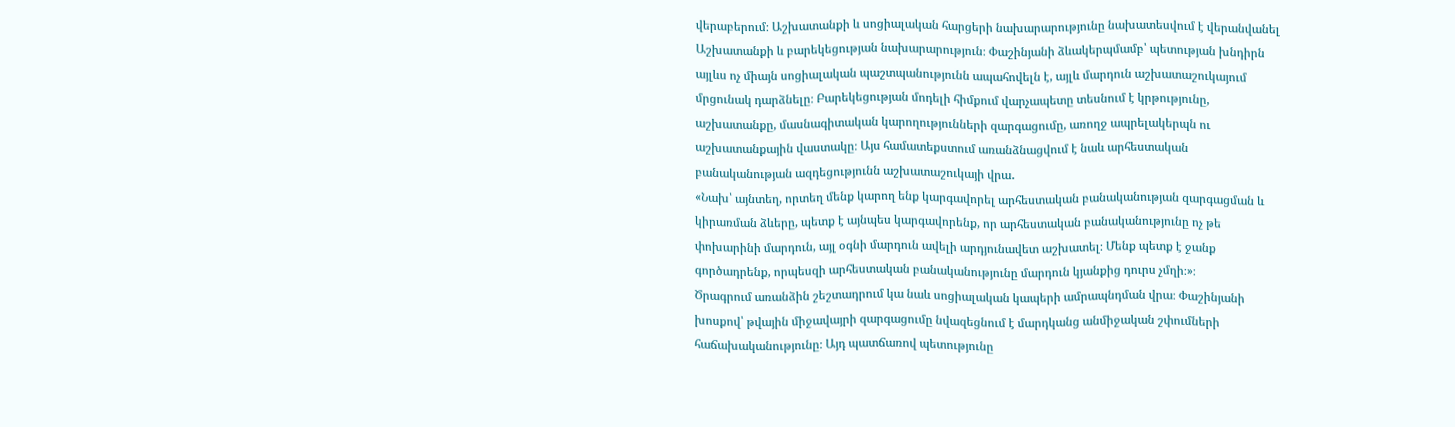վերաբերում։ Աշխատանքի և սոցիալական հարցերի նախարարությունը նախատեսվում է վերանվանել Աշխատանքի և բարեկեցության նախարարություն։ Փաշինյանի ձևակերպմամբ՝ պետության խնդիրն այլևս ոչ միայն սոցիալական պաշտպանությունն ապահովելն է, այլև մարդուն աշխատաշուկայում մրցունակ դարձնելը։ Բարեկեցության մոդելի հիմքում վարչապետը տեսնում է կրթությունը, աշխատանքը, մասնագիտական կարողությունների զարգացումը, առողջ ապրելակերպն ու աշխատանքային վաստակը։ Այս համատեքստում առանձնացվում է նաև արհեստական բանականության ազդեցությունն աշխատաշուկայի վրա․
«Նախ՝ այնտեղ, որտեղ մենք կարող ենք կարգավորել արհեստական բանականության զարգացման և կիրառման ձևերը, պետք է այնպես կարգավորենք, որ արհեստական բանականությունը ոչ թե փոխարինի մարդուն, այլ օգնի մարդուն ավելի արդյունավետ աշխատել։ Մենք պետք է ջանք գործադրենք, որպեսզի արհեստական բանականությունը մարդուն կյանքից դուրս չմղի։»։
Ծրագրում առանձին շեշտադրում կա նաև սոցիալական կապերի ամրապնդման վրա։ Փաշինյանի խոսքով՝ թվային միջավայրի զարգացումը նվազեցնում է մարդկանց անմիջական շփումների հաճախականությունը։ Այդ պատճառով պետությունը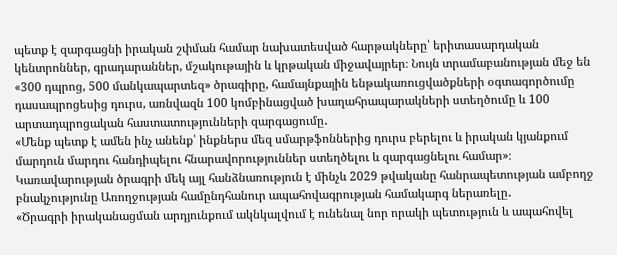պետք է զարգացնի իրական շփման համար նախատեսված հարթակները՝ երիտասարդական կենտրոններ, գրադարաններ, մշակութային և կրթական միջավայրեր։ Նույն տրամաբանության մեջ են «300 դպրոց, 500 մանկապարտեզ» ծրագիրը, համայնքային ենթակառուցվածքների օգտագործումը դասապրոցեսից դուրս, առնվազն 100 կոմբինացված խաղահրապարակների ստեղծումը և 100 արտադպրոցական հաստատությունների զարգացումը․
«Մենք պետք է ամեն ինչ անենք՝ ինքներս մեզ սմարթֆոններից դուրս բերելու և իրական կյանքում մարդուն մարդու հանդիպելու հնարավորություններ ստեղծելու և զարգացնելու համար»։
Կառավարության ծրագրի մեկ այլ հանձնառություն է մինչև 2029 թվականը հանրապետության ամբողջ բնակչությունը Առողջության համընդհանուր ապահովագրության համակարգ ներառելը․
«Ծրագրի իրականացման արդյունքում ակնկալվում է ունենալ նոր որակի պետություն և ապահովել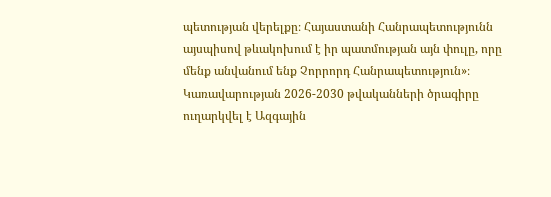պետության վերելքը։ Հայաստանի Հանրապետությունն այսպիսով թևակոխում է իր պատմության այն փուլը, որը մենք անվանում ենք Չորրորդ Հանրապետություն»։
Կառավարության 2026-2030 թվականների ծրագիրը ուղարկվել է Ազգային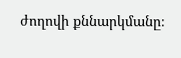ժողովի քննարկմանը։